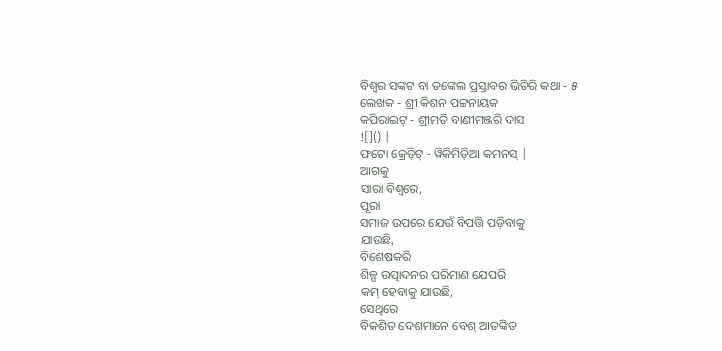ବିଶ୍ୱର ସଙ୍କଟ ବା ଡଙ୍କେଲ ପ୍ରସ୍ତାବର ଭିତିରି କଥା - ୫
ଲେଖକ - ଶ୍ରୀ କିଶନ ପଟ୍ଟନାୟକ
କପିରାଇଟ୍ - ଶ୍ରୀମତି ବାଣୀମଞ୍ଜରି ଦାସ
![]() |
ଫଟୋ କ୍ରେଡ଼ିଟ୍ - ୱିକିମିଡ଼ିଆ କମନସ୍ |
ଆଗକୁ
ସାରା ବିଶ୍ୱରେ,
ପୂରା
ସମାଜ ଉପରେ ଯେଉଁ ବିପତ୍ତି ପଡ଼ିବାକୁ
ଯାଉଛି,
ବିଶେଷକରି
ଶିଳ୍ପ ଉତ୍ପାଦନର ପରିମାଣ ଯେପରି
କମ୍ ହେବାକୁ ଯାଉଛି,
ସେଥିରେ
ବିକଶିତ ଦେଶମାନେ ବେଶ୍ ଆତଙ୍କିତ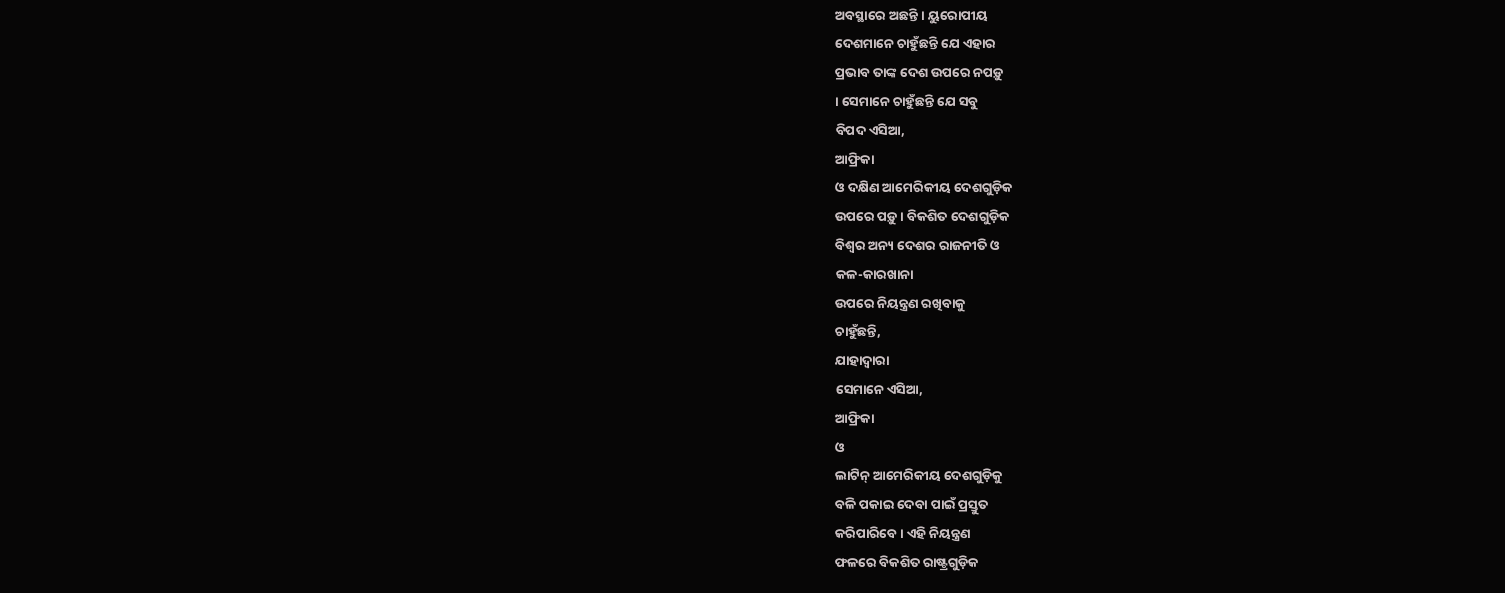ଅବସ୍ଥାରେ ଅଛନ୍ତି । ୟୁରୋପୀୟ
ଦେଶମାନେ ଚାହୁଁଛନ୍ତି ଯେ ଏହାର
ପ୍ରଭାବ ତାଙ୍କ ଦେଶ ଉପରେ ନପଡ଼ୁ
। ସେମାନେ ଚାହୁଁଛନ୍ତି ଯେ ସବୁ
ବିପଦ ଏସିଆ,
ଆଫ୍ରିକା
ଓ ଦକ୍ଷିଣ ଆମେରିକୀୟ ଦେଶଗୁଡ଼ିକ
ଉପରେ ପଡ଼ୁ । ବିକଶିତ ଦେଶଗୁଡ଼ିକ
ବିଶ୍ୱର ଅନ୍ୟ ଦେଶର ରାଜନୀତି ଓ
କଳ-କାରଖାନା
ଉପରେ ନିୟନ୍ତ୍ରଣ ରଖିବାକୁ
ଚାହୁଁଛନ୍ତି,
ଯାହାଦ୍ୱାରା
ସେମାନେ ଏସିଆ,
ଆଫ୍ରିକା
ଓ
ଲାଟିନ୍ ଆମେରିକୀୟ ଦେଶଗୁଡ଼ିକୁ
ବଳି ପକାଇ ଦେବା ପାଇଁ ପ୍ରସ୍ତୁତ
କରିପାରିବେ । ଏହି ନିୟନ୍ତ୍ରଣ
ଫଳରେ ବିକଶିତ ରାଷ୍ଟ୍ରଗୁଡ଼ିକ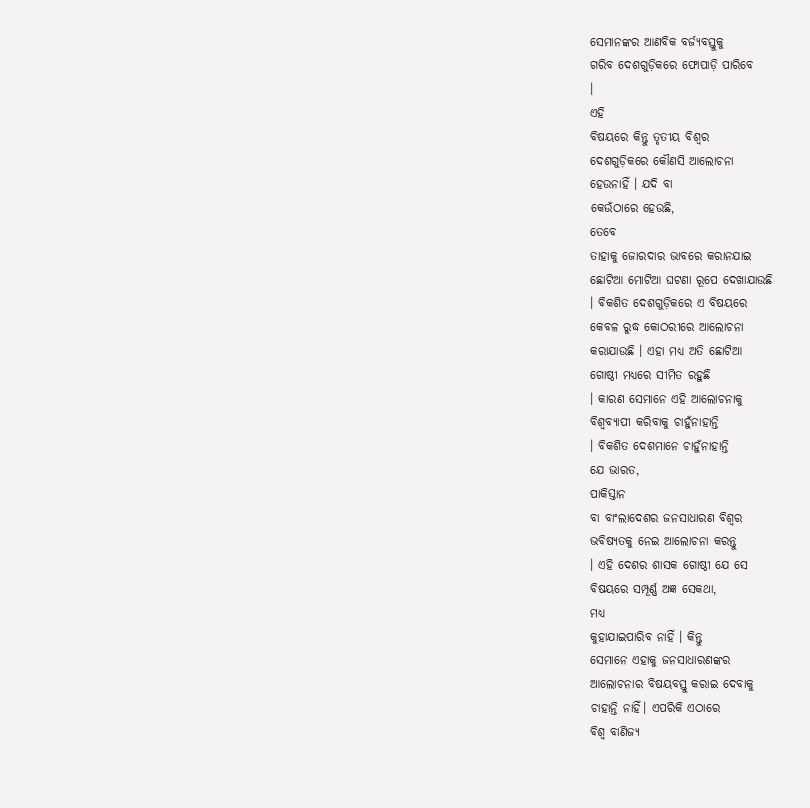ସେମାନଙ୍କର ଆଣବିକ ବର୍ଜ୍ୟବସ୍ତୁକୁ
ଗରିବ ଦେଶଗୁଡ଼ିକରେ ଫୋପାଡ଼ି ପାରିବେ
।
ଏହି
ବିଷୟରେ କିନ୍ତୁ ତୃତୀୟ ବିଶ୍ୱର
ଦେଶଗୁଡ଼ିକରେ କୌଣସି ଆଲୋଚନା
ହେଉନାହିଁ । ଯଦି ବା
କେଉଁଠାରେ ହେଉଛି,
ତେବେ
ତାହାକୁ ଜୋରଦାର ଭାବରେ କରାନଯାଇ
ଛୋଟିଆ ମୋଟିଆ ଘଟଣା ରୂପେ ଦେଖାଯାଉଛି
। ବିକଶିତ ଦେଶଗୁଡ଼ିକରେ ଏ ବିଷୟରେ
କେବଳ ରୁଦ୍ଧ କୋଠରୀରେ ଆଲୋଚନା
କରାଯାଉଛି । ଏହା ମଧ୍ୟ ଅତି ଛୋଟିଆ
ଗୋଷ୍ଠୀ ମଧ୍ୟରେ ସୀମିତ ରହୁଛି
। କାରଣ ସେମାନେ ଏହି ଆଲୋଚନାକୁ
ବିଶ୍ୱବ୍ୟାପୀ କରିବାକୁ ଚାହୁଁନାହାନ୍ତି
। ବିକଶିତ ଦେଶମାନେ ଚାହୁଁନାହାନ୍ତି
ଯେ ଭାରତ,
ପାକିସ୍ତାନ
ବା ବାଂଲାଦେଶର ଜନସାଧାରଣ ବିଶ୍ୱର
ଭବିଷ୍ୟତକୁ ନେଇ ଆଲୋଚନା କରନ୍ତୁ
। ଏହି ଦେଶର ଶାସକ ଗୋଷ୍ଠୀ ଯେ ସେ
ବିଷୟରେ ସମ୍ପୂର୍ଣ୍ଣ ଅଜ୍ଞ ସେକଥା,
ମଧ୍ୟ
କୁହାଯାଇପାରିବ ନାହିଁ । କିନ୍ତୁ
ସେମାନେ ଏହାକୁ ଜନସାଧାରଣଙ୍କର
ଆଲୋଚନାର ବିଷୟବସ୍ତୁ କରାଇ ଦେବାକୁ
ଚାହାନ୍ତି ନାହିଁ। ଏପରିକି ଏଠାରେ
ବିଶ୍ୱ ବାଣିଜ୍ୟ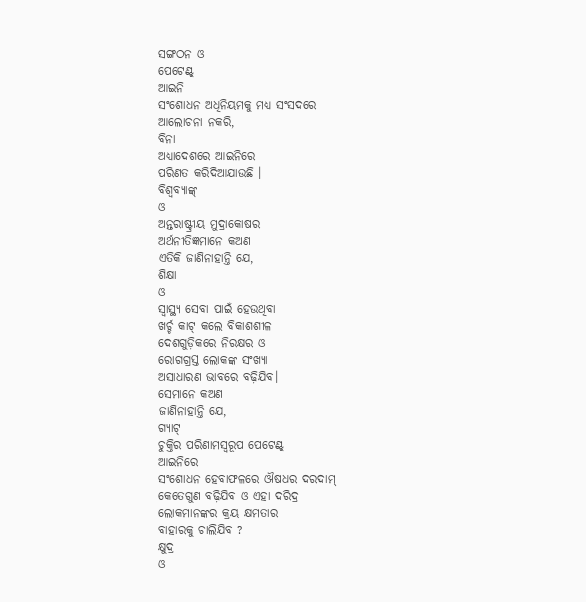ସଙ୍ଗଠନ ଓ
ପେଟେଣ୍ଟ୍
ଆଇନି
ସଂଶୋଧନ ଅଧିନିୟମକୁ ମଧ୍ୟ ସଂସଦରେ
ଆଲୋଚନା ନକରି,
ବିନା
ଅଧ୍ୟାଦେଶରେ ଆଇନିରେ
ପରିଣତ କରିଦିଆଯାଉଛି ।
ବିଶ୍ୱବ୍ୟାଙ୍କ୍
ଓ
ଅନ୍ତରାଷ୍ଟ୍ରୀୟ ମୁଦ୍ରାକୋଷର
ଅର୍ଥନୀତିଜ୍ଞମାନେ କଅଣ
ଏତିକି ଜାଣିନାହାନ୍ତି ଯେ,
ଶିକ୍ଷା
ଓ
ସ୍ୱାସ୍ଥ୍ୟ ସେବା ପାଇଁ ହେଉଥିବା
ଖର୍ଚ୍ଚ କାଟ୍ କଲେ ବିକାଶଶୀଳ
ଦେଶଗୁଡ଼ିକରେ ନିରକ୍ଷର ଓ
ରୋଗଗ୍ରସ୍ତ ଲୋକଙ୍କ ସଂଖ୍ୟା
ଅସାଧାରଣ ଭାବରେ ବଢ଼ିଯିବ।
ସେମାନେ କଅଣ
ଜାଣିନାହାନ୍ତି ଯେ,
ଗ୍ୟାଟ୍
ଚୁକ୍ତିର ପରିଣାମସ୍ୱରୂପ ପେଟେଣ୍ଟ୍
ଆଇନିରେ
ସଂଶୋଧନ ହେବାଫଳରେ ଔଷଧର ଦରଦାମ୍
କେତେଗୁଣ ବଢ଼ିଯିବ ଓ ଏହା ଦରିଦ୍ର
ଲୋକମାନଙ୍କର କ୍ରୟ କ୍ଷମତାର
ବାହାରକୁ ଚାଲିଯିବ ?
କ୍ଷୁଦ୍ର
ଓ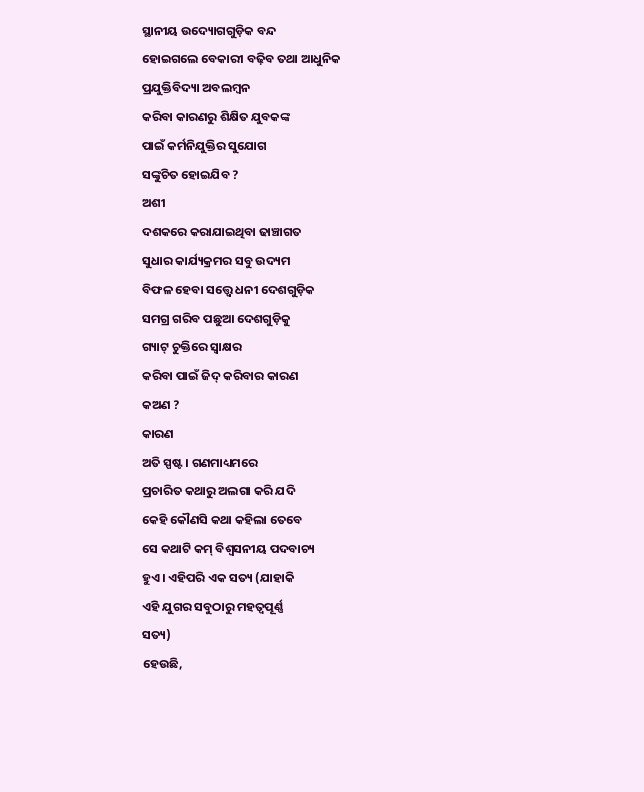ସ୍ଥାନୀୟ ଉଦ୍ୟୋଗଗୁଡ଼ିକ ବନ୍ଦ
ହୋଇଗଲେ ବେକାରୀ ବଢ଼ିବ ତଥା ଆଧୁନିକ
ପ୍ରଯୁକ୍ତିବିଦ୍ୟା ଅବଲମ୍ବନ
କରିବା କାରଣରୁ ଶିକ୍ଷିତ ଯୁବକଙ୍କ
ପାଇଁ କର୍ମନିଯୁକ୍ତିର ସୁଯୋଗ
ସଙ୍କୁଚିତ ହୋଇଯିବ ?
ଅଶୀ
ଦଶକରେ କରାଯାଇଥିବା ଢାଞ୍ଚାଗତ
ସୁଧାର କାର୍ଯ୍ୟକ୍ରମର ସବୁ ଉଦ୍ୟମ
ବିଫଳ ହେବା ସତ୍ତ୍ୱେ ଧନୀ ଦେଶଗୁଡ଼ିକ
ସମଗ୍ର ଗରିବ ପଛୁଆ ଦେଶଗୁଡ଼ିକୁ
ଗ୍ୟାଟ୍ ଚୁକ୍ତିରେ ସ୍ୱାକ୍ଷର
କରିବା ପାଇଁ ଜିଦ୍ କରିବାର କାରଣ
କଅଣ ?
କାରଣ
ଅତି ସ୍ପଷ୍ଟ । ଗଣମାଧ୍ୟମରେ
ପ୍ରଚାରିତ କଥାରୁ ଅଲଗା କରି ଯଦି
କେହି କୌଣସି କଥା କହିଲା ତେବେ
ସେ କଥାଟି କମ୍ ବିଶ୍ୱସନୀୟ ପଦବାଚ୍ୟ
ହୁଏ । ଏହିପରି ଏକ ସତ୍ୟ (ଯାହାକି
ଏହି ଯୁଗର ସବୁଠାରୁ ମହତ୍ୱପୂର୍ଣ୍ଣ
ସତ୍ୟ)
ହେଉଛି,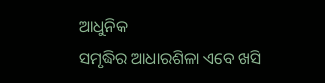ଆଧୁନିକ
ସମୃଦ୍ଧିର ଆଧାରଶିଳା ଏବେ ଖସି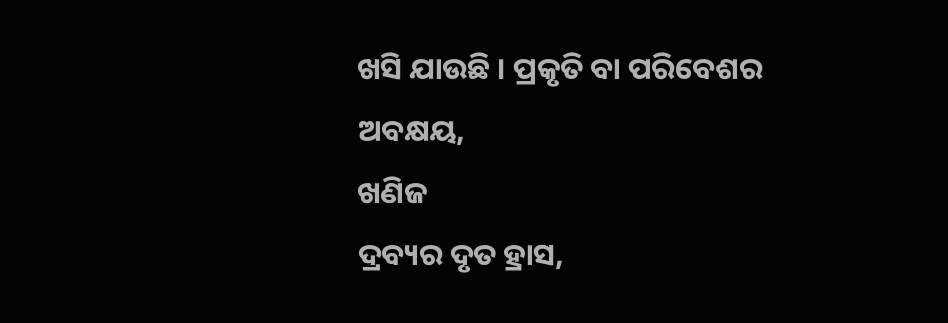ଖସି ଯାଉଛି । ପ୍ରକୃତି ବା ପରିବେଶର
ଅବକ୍ଷୟ,
ଖଣିଜ
ଦ୍ରବ୍ୟର ଦୃତ ହ୍ରାସ,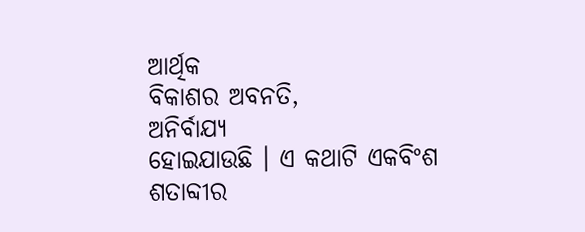ଆର୍ଥିକ
ବିକାଶର ଅବନତି,
ଅନିର୍ବାଯ୍ୟ
ହୋଇଯାଉଛି । ଏ କଥାଟି ଏକବିଂଶ
ଶତାବ୍ଦୀର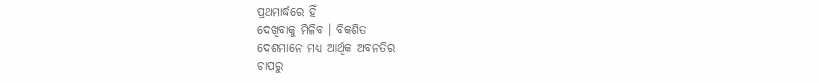ପ୍ରଥମାର୍ଦ୍ଧରେ ହିଁ
ଦେଖିବାକୁ ମିଳିବ । ବିକଶିତ
ଦେଶମାନେ ମଧ୍ୟ ଆର୍ଥିକ ଅବନତିର
ଚାପରୁ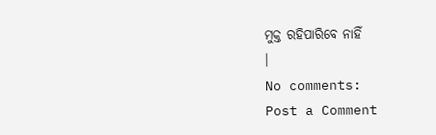ମୁକ୍ତ ରହିପାରିବେ ନାହିଁ
।
No comments:
Post a Comment